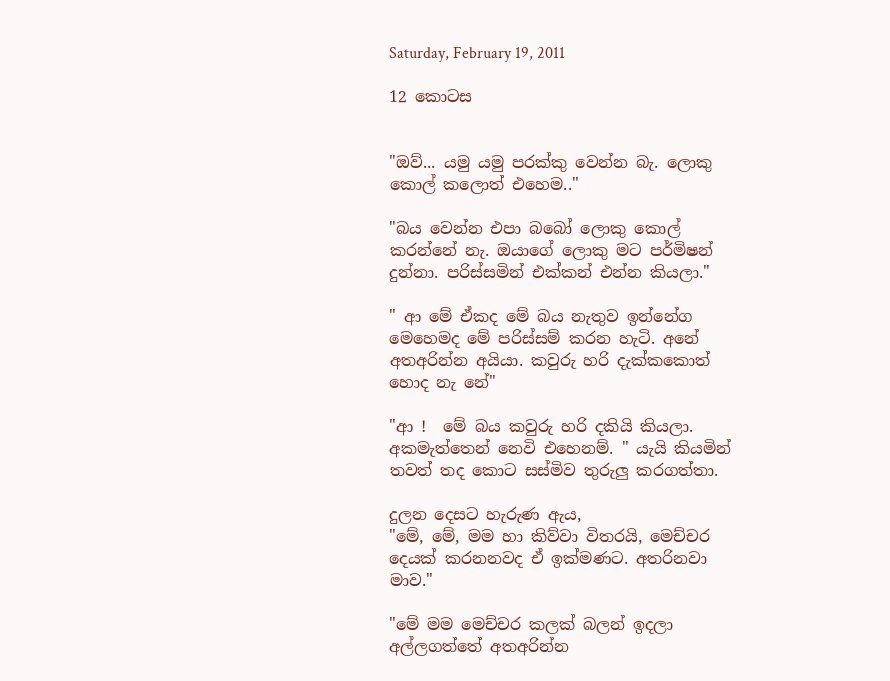Saturday, February 19, 2011

12 කොටස


"ඔව්... යමු යමු පරක්කු වෙන්න බැ. ලොකු කොල් කලොත් එහෙම.."

"බය වෙන්න එපා බබෝ ලොකු කොල් කරන්නේ නැ. ඔයාගේ ලොකු මට පර්මිෂන් දුන්නා. පරිස්සමින් එක්කන් එන්න කියලා."

" ආ මේ ඒකද මේ බය නැතුව ඉන්නේග මෙහෙමද මේ පරිස්සම් කරන හැටි. අනේ අතඅරින්න අයියා. කවුරු හරි දැක්කකොත් හොද නැ නේ"

"ආ !  මේ බය කවුරු හරි දකියි කියලා. අකමැත්තෙන් නෙවි එහෙනම්. " යැයි කියමින් තවත් තද කොට සස්මිව තුරුලු කරගත්තා.

දුලන දෙසට හැරුණ ඇය,
"මේ, මේ, මම හා කිව්වා විතරයි, මෙච්චර දෙයක් කරනනවද ඒ ඉක්මණට. අතරිනවා මාව."

"මේ මම මෙච්චර කලක් බලන් ඉදලා අල්ලගත්තේ අතඅරින්න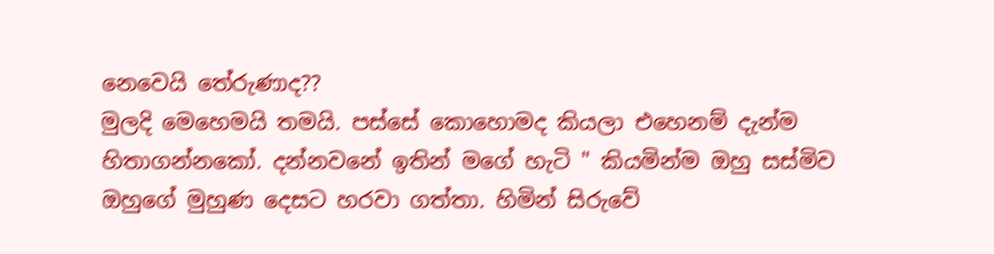නෙවෙයි තේරුණාද??
මුලදි මෙහෙමයි තමයි. පස්සේ කොහොමද කියලා එහෙනම් දැන්ම හිතාගන්නකෝ. දන්නවනේ ඉතින් මගේ හැටි " කියමින්ම ඔහු සස්මිව ඔහුගේ මුහුණ දෙසට හරවා ගත්තා. හිමින් සිරුවේ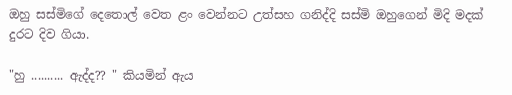ඔහු සස්මිගේ දෙතොල් වෙත ළං වෙන්නට උත්සහ ගනිද්දි සස්මි ඔහුගෙන් මිදි මදක් දුරට දිව ගියා.

"හු .......... ඇද්ද?? " කියමින් ඇය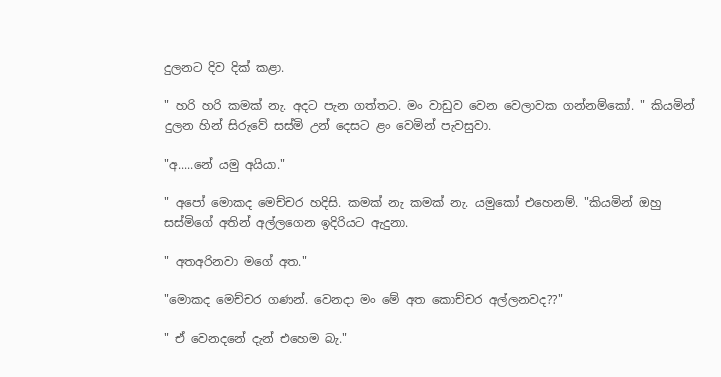දුලනට දිව දික් කළා.

" හරි හරි කමක් නැ. අදට පැන ගත්තට. මං වාඩුව වෙන වෙලාවක ගන්නම්කෝ. " කියමින් දුලන හින් සිරුවේ සස්මි උන් දෙසට ළං වෙමින් පැවසුවා.

"අ.....නේ යමු අයියා."

" අපෝ මොකද මෙච්චර හදිසි. කමක් නැ කමක් නැ. යමුකෝ එහෙනම්. "කියමින් ඔහු සස්මිගේ අතින් අල්ලගෙන ඉදිරියට ඇදුනා.

" අතඅරිනවා මගේ අත."

"මොකද මෙච්චර ගණන්. වෙනදා මං මේ අත කොච්චර අල්ලනවද??"

" ඒ වෙනදනේ දැන් එහෙම බැ."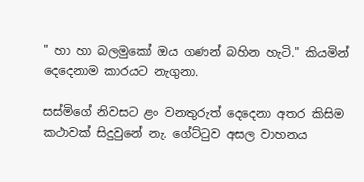" හා හා බලමුකෝ ඔය ගණන් බහින හැටි." කියමින් දෙදෙනාම කාරයට නැගුනා.

සස්මිගේ නිවසට ළං වනතුරුත් දෙදෙනා අතර කිසිම කථාවක් සිදුවුනේ නැ. ගේට්ටුව අසල වාහනය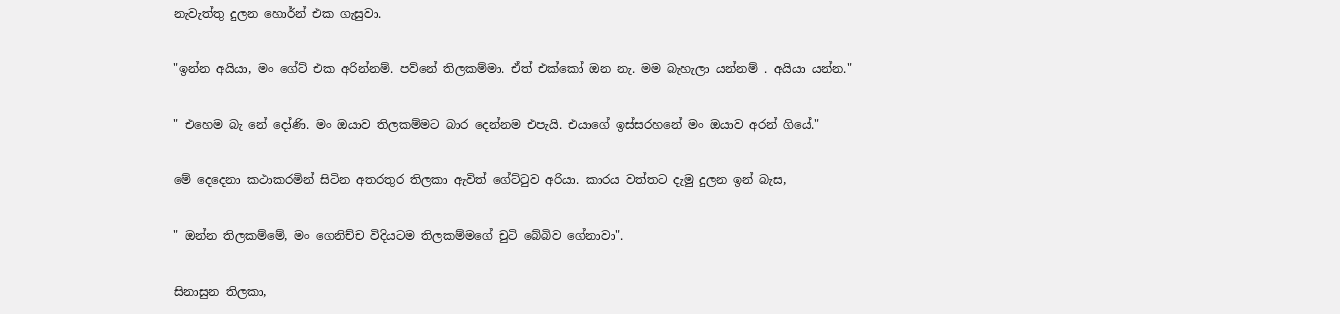නැවැත්තු දුලන හොර්න් එක ගැසුවා.

"ඉන්න අයියා, මං ගේට් එක අරින්නම්. පව්නේ තිලකම්මා. ඒත් එක්කෝ ඔන නැ. මම බැහැලා යන්නම් . අයියා යන්න."

" එහෙම බැ නේ දෝණි. මං ඔයාව තිලකම්මට බාර දෙන්නම එපැයි. එයාගේ ඉස්සරහනේ මං ඔයාව අරන් ගියේ."

මේ දෙදෙනා කථාකරමින් සිටින අතරතුර තිලකා ඇවිත් ගේට්ටුව අරියා. කාරය වත්තට දැමු දුලන ඉන් බැස,

" ඔන්න තිලකම්මේ, මං ගෙනිච්ච විදියටම තිලකම්මගේ චුටි බේබිව ගේනාවා".

සිනාසුන තිලකා,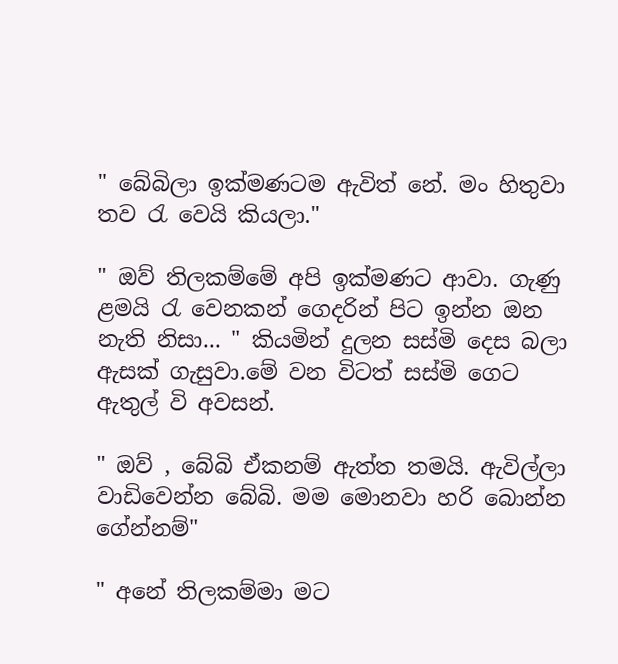" බේබිලා ඉක්මණටම ඇවිත් නේ. මං හිතුවා තව රැ වෙයි කියලා."

" ඔව් තිලකම්මේ අපි ඉක්මණට ආවා. ගැණු ළමයි රැ වෙනකන් ගෙදරින් පිට ඉන්න ඔන නැති නිසා... " කියමින් දුලන සස්මි දෙස බලා ඇසක් ගැසුවා.මේ වන විටත් සස්මි ගෙට ඇතුල් වි අවසන්.

" ඔව් , බේබි ඒකනම් ඇත්ත තමයි. ඇවිල්ලා වාඩිවෙන්න බේබි. මම මොනවා හරි බොන්න ගේන්නම්"

" අනේ තිලකම්මා මට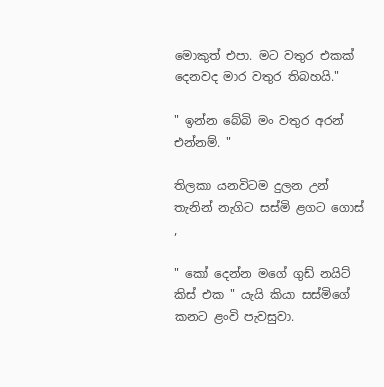මොකුත් එපා. මට වතුර එකක් දෙනවද මාර වතුර තිබහයි."

" ඉන්න බේබි මං වතුර අරන් එන්නම්. "

තිලකා යනවිටම දුලන උන් තැනින් නැගිට සස්මි ළගට ගොස් ,

" කෝ දෙන්න මගේ ගුඩ් නයිට් කිස් එක " යැයි කියා සස්මිගේ කනට ළංවි පැවසුවා.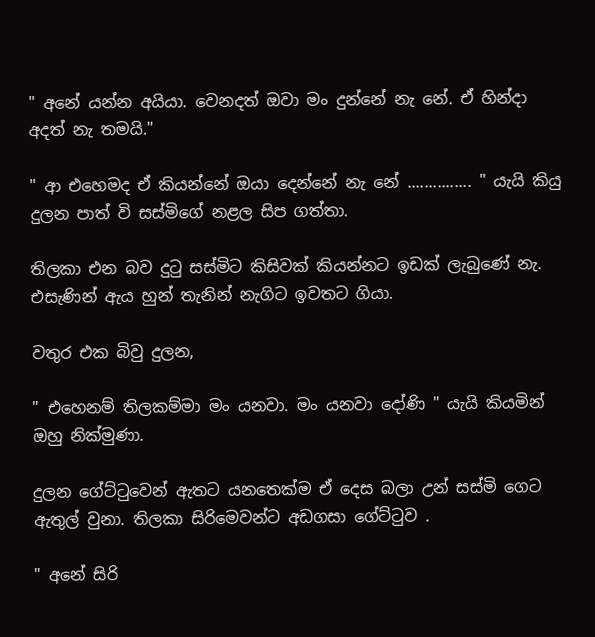" අනේ යන්න අයියා. වෙනදත් ඔවා මං දුන්නේ නැ නේ. ඒ හින්දා අදත් නැ තමයි."

" ආ එහෙමද ඒ කියන්නේ ඔයා දෙන්නේ නැ නේ ............... " යැයි කියු දුලන පාත් වි සස්මිගේ නළල සිප ගත්තා.

තිලකා එන බව දුටු සස්මිට කිසිවක් කියන්නට ඉඩක් ලැබුණේ නැ. එසැණින් ඇය හුන් තැනින් නැගිට ඉවතට ගියා.

වතුර එක බිවු දුලන,

" එහෙනම් තිලකම්මා මං යනවා. මං යනවා දෝණි " යැයි කියමින් ඔහු නික්මුණා.

දුලන ගේට්ටුවෙන් ඇතට යනතෙක්ම ඒ දෙස බලා උන් සස්මි ගෙට ඇතුල් වුනා. තිලකා සිරිමෙවන්ට අඩගසා ගේට්ටුව .

" අනේ සිරි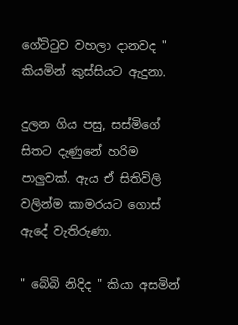ගේට්ටුව වහලා දානවද " කියමින් කුස්සියට ඇදුනා.

දුලන ගිය පසු, සස්මිගේ සිතට දැණුනේ හරිම පාලුවක්. ඇය ඒ සිතිවිලි වලින්ම කාමරයට ගොස් ඇදේ වැතිරුණා.

" බේබි නිදිද " කියා අසමින්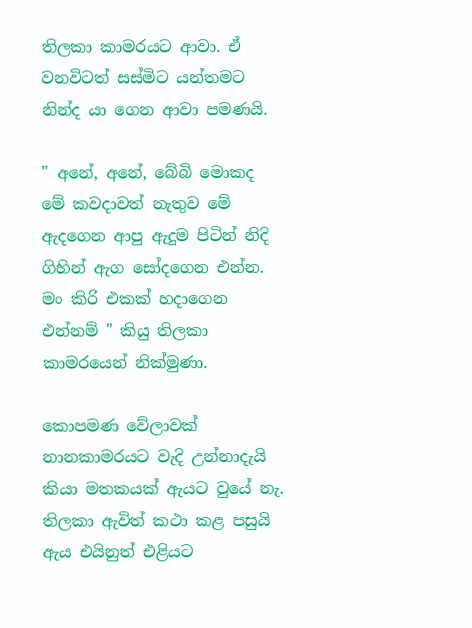තිලකා කාමරයට ආවා. ඒ වනවිටත් සස්මිට යන්තමට නින්ද යා ගෙන ආවා පමණයි.

" අනේ, අනේ, බේබි මොකද මේ කවදාවත් නැතුව මේ ඇදගෙන ආපු ඇදුම පිටින් නිදි ගිහින් ඇග සෝදගෙන එන්න. මං කිරි එකක් හදාගෙන එන්නම් " කියු තිලකා කාමරයෙන් නික්මුණා.

කොපමණ වේලාවක් නානකාමරයට වැදි උන්නාදැයි කියා මතකයක් ඇයට වුයේ නැ. තිලකා ඇවිත් කථා කළ පසුයි ඇය එයිනුත් එළියට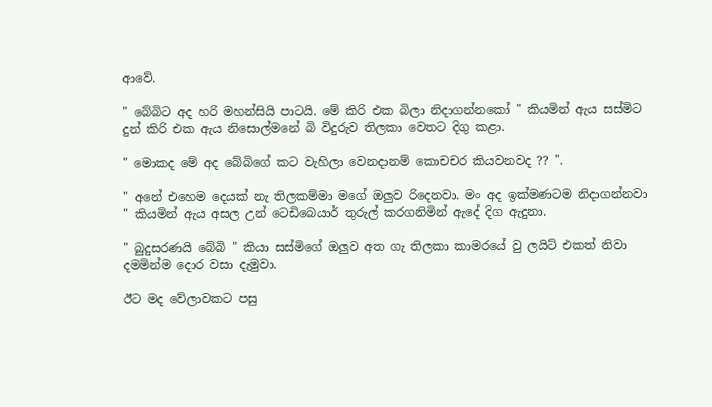ආවේ.

" බේබිට අද හරි මහන්සියි පාටයි. මේ කිරි එක බිලා නිදාගන්නකෝ " කියමින් ඇය සස්මිට දුන් කිරි එක ඇය නිසොල්මනේ බි විදුරුව තිලකා වෙතට දිගු කළා.

" මොකද මේ අද බේබිගේ කට වැහිලා වෙනදානම් කොචචර කියවනවද ?? ".

" අනේ එහෙම දෙයක් නැ තිලකම්මා මගේ ඔලුව රිදෙනවා. මං අද ඉක්මණටම නිදාගන්නවා " කියමින් ඇය අසල උන් ටෙඩිබෙයාර් තුරුල් කරගනිමින් ඇදේ දිග ඇදුනා.

" බුදුසරණයි බේබි " කියා සස්මිගේ ඔලුව අත ගැ තිලකා කාමරයේ වු ලයිට් එකත් නිවා දමමින්ම දොර වසා දැමුවා.

ඊට මද වේලාවකට පසු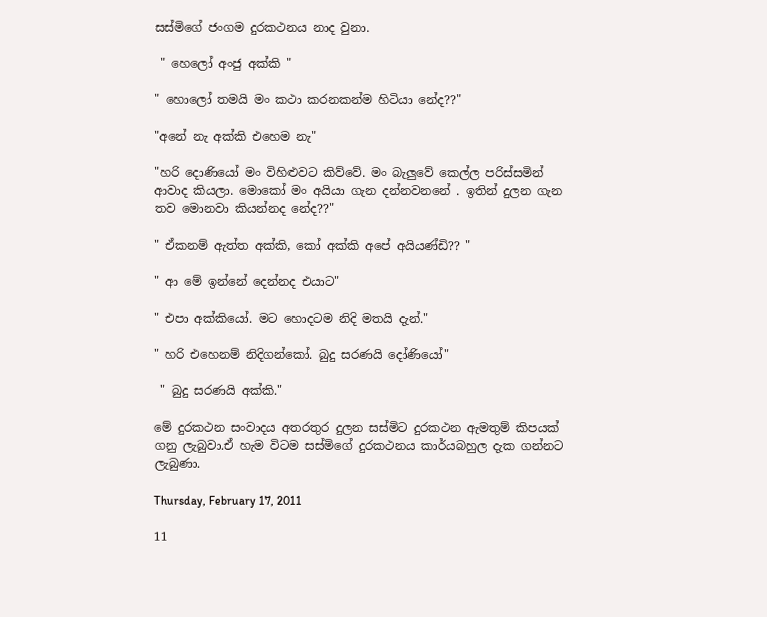සස්මිගේ ජංගම දුරකථනය නාද වුනා.

 " හෙලෝ අංජු අක්කි "

" හොලෝ තමයි මං කථා කරනකන්ම හිටියා නේද??"

"අනේ නැ අක්කි එහෙම නැ"

"හරි දොණියෝ මං විහිළුවට කිව්වේ. මං බැලුවේ කෙල්ල පරිස්සමින් ආවාද කියලා. මොකෝ මං අයියා ගැන දන්නවනනේ . ඉතින් දුලන ගැන තව මොන‍වා කියන්නද නේද??"

" ඒකනම් ඇත්ත අක්කි, කෝ අක්කි අපේ අයියණ්ඩි?? "

" ආ මේ ඉන්නේ දෙන්නද එයාට"

" එපා අක්කියෝ. මට හොදටම නිදි මතයි දැන්."

" හරි එහෙනම් නිදිගන්කෝ. බුදු සරණයි දෝණියෝ"

 " බුදු සරණයි අක්කි."

මේ දුරකථන සංවාදය අතරතුර දුලන සස්මිට දුරකථන ඇමතුම් කිපයක් ගනු ලැබුවා.ඒ හැම විටම සස්මිගේ දුරකථනය කාර්යබහුල දැක ගන්නට ලැබුණා.

Thursday, February 17, 2011

11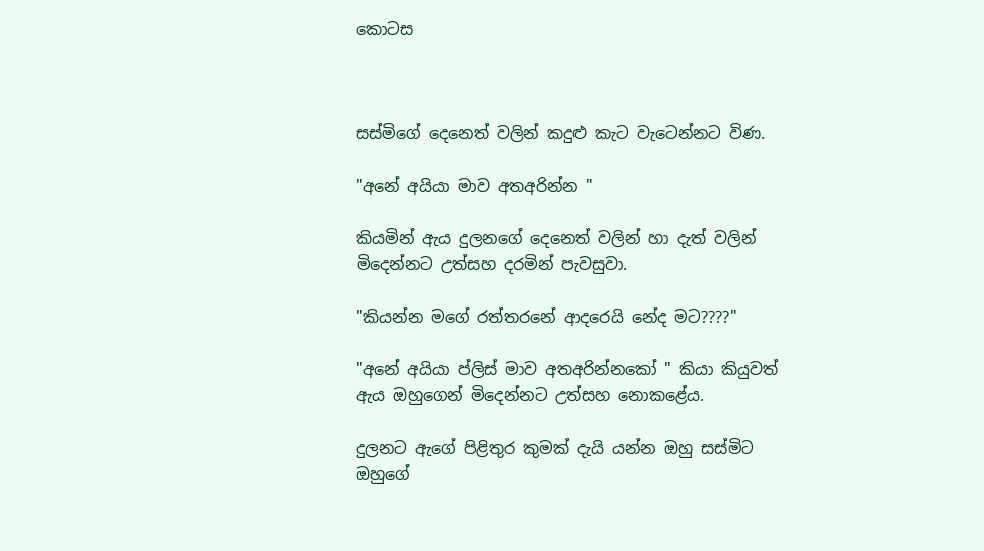කොටස



සස්මිගේ දෙනෙත් වලින් කදුළු කැට වැටෙන්නට විණ.

"අනේ අයියා මාව අතඅරින්න "

කියමින් ඇය දුලනගේ දෙනෙත් වලින් හා දැත් වලින් මිදෙන්නට උත්සහ දරමින් පැවසුවා.

"කියන්න මගේ රත්තරනේ ආදරෙයි නේද මට????"

"අනේ අයියා ප්ලිස් මාව අතඅරින්නකෝ " කියා කියුවත් ඇය ඔහුගෙන් මිදෙන්නට උත්සහ නොකළේය.

දුලනට ඇගේ පිළිතුර කුමක් දැයි යන්න ඔහු සස්මිට ඔහුගේ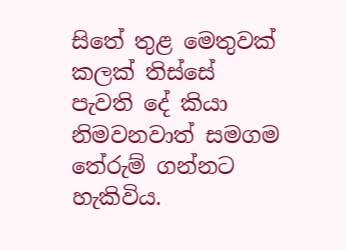සිතේ තුළ මෙතුවක් කලක් තිස්සේ පැවති දේ කියා නිමවනවාත් සමගම තේරුම් ගන්නට හැකිවිය.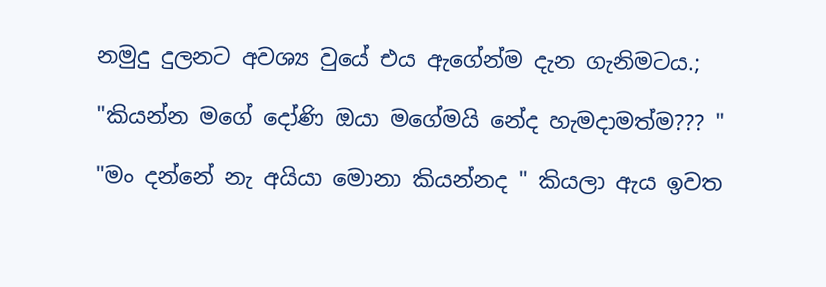නමුදු දුලනට අවශ්‍ය වුයේ එය ඇගේන්ම දැන ගැනිමටය.;

"කියන්න මගේ දෝණි ඔයා මගේමයි නේද හැමදාමත්ම??? "

"මං දන්නේ නැ අයියා මොනා කියන්නද " කියලා ඇය ඉවත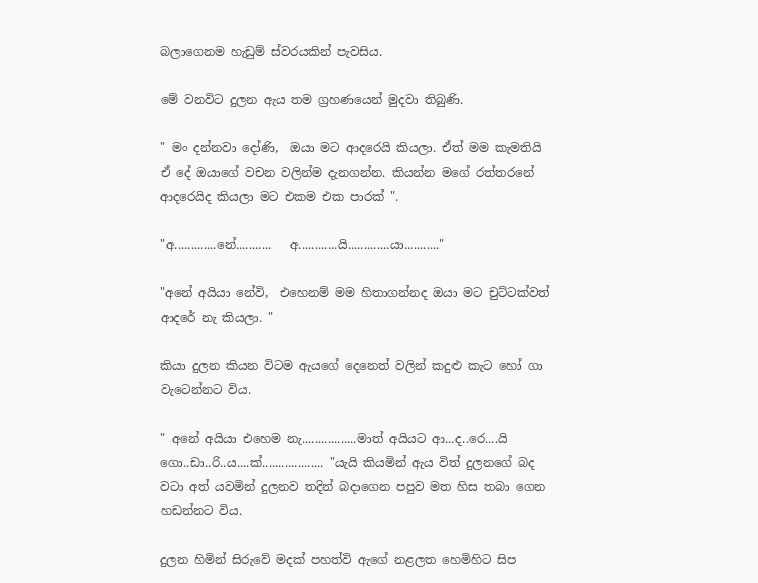බලාගෙනම හැඩුම් ස්වරයකින් පැවසිය.

මේ වනවිට දුලන ඇය තම ග්‍රහණයෙන් මුදවා තිබුණි.

" මං දන්නවා දෝණි,  ඔයා මට ආදරෙයි කියලා. ඒත් මම කැමතියි ඒ දේ ඔයාගේ වචන වලින්ම දැනගන්න. කියන්න මගේ රත්තරනේ ආදරෙයිද කියලා මට එකම එක පාරක් ".

"අ.............නේ...........   අ............යි.............යා..........."

"අනේ අයියා නේවි,  එහෙනම් මම හිතාගන්නද ඔයා මට චුට්ටක්වත් ආදරේ නැ කියලා. "

කියා දුලන කියන විටම ඇයගේ දෙනෙත් වලින් කදුළු කැට හෝ ගා වැටෙන්නට විය.

" අනේ අයියා එහෙම නැ.................මාත් අයියට ආ...ද..රෙ....යි ගො..ඩා..රි..ය....ක්................... "යැයි කියමින් ඇය විත් දුලනගේ බද වටා අත් යවමින් දුලනව තදින් බදාගෙන පපුව මත හිස තබා ගෙන හඩන්නට විය.

දුලන හිමින් සිරුවේ මදක් පහත්වි ඇගේ නළලත හෙමිහිට සිප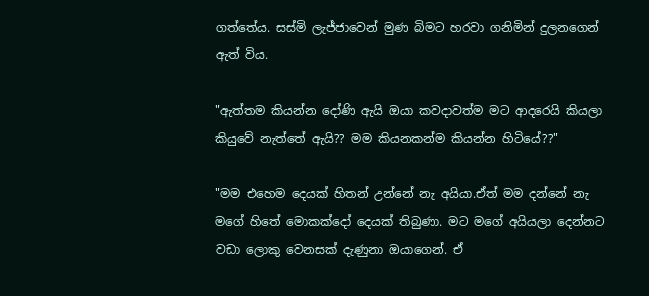ගත්තේය. සස්මි ලැජ්ජාවෙන් මුණ බිමට හරවා ගනිමින් දුලනගෙන් ඇත් විය.

"ඇත්තම කියන්න දෝණි ඇයි ඔයා කවදාවත්ම මට ආදරෙයි කියලා කියුවේ නැත්තේ ඇයි?? මම කියනකන්ම කියන්න හිටියේ??"

"මම එහෙම දෙයක් හිතන් උන්නේ නැ අයියා.ඒත් මම දන්නේ නැ මගේ හිතේ මොකක්දෝ දෙයක් තිබුණා. මට මගේ අයියලා දෙන්නට වඩා ලොකු වෙනසක් දැණුනා ඔයාගෙන්. ඒ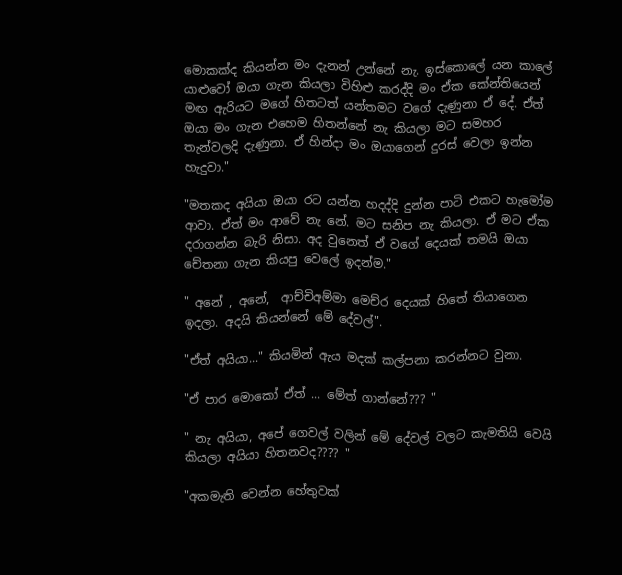මොකක්ද කියන්න මං දැනන් උන්නේ නැ. ඉස්කොලේ යන කාලේ යාළුවෝ ඔයා ගැන කියලා විහිළු කරද්දි මං ඒක කේන්තියෙන් මඟ ඇරියට මගේ හිතටත් යන්තමට වගේ දැණුනා ඒ දේ. ඒත් ඔයා මං ගැන එහෙම හිතන්නේ නැ කියලා මට සමහර තැන්වලදි දැණුනා. ඒ හින්දා මං ඔයාගෙන් දුරස් වෙලා ඉන්න හැදුවා."

"මතකද අයියා ඔයා රට යන්න හදද්දි දුන්න පාටි එකට හැමෝම ආවා. ඒත් මං ආවේ නැ නේ. මට සනිප නැ කියලා. ඒ මට ඒක දරාගන්න බැරි නිසා. අද වුනෙත් ඒ වගේ දෙයක් තමයි ඔයා චේතනා ගැන කියපු වෙලේ ඉදන්ම."

" අනේ , අනේ,  ආච්චිඅම්මා මෙච්ර දෙයක් හිතේ තියාගෙන ඉදලා. අදයි කියන්නේ මේ දේවල්".

"ඒත් අයියා..." කියමින් ඇය මදක් කල්පනා කරන්නට වුනා.

"ඒ පාර මොකෝ ඒත් ... මේත් ගාන්නේ??? "

" නැ අයියා, අපේ ගෙවල් වලින් මේ දේවල් වලට කැමතියි වෙයි කියලා අයියා හිතනවද???? "

"අකමැති වෙන්න හේතුවක්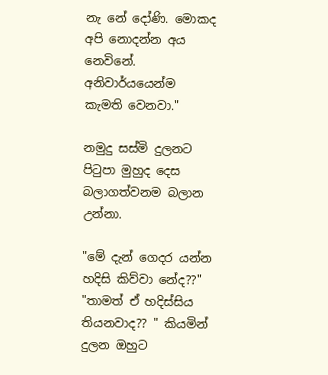නැ නේ දෝණි. මොකද අපි නොදන්න අය නෙවිනේ.
අනිවාර්යයෙන්ම කැමති වෙනවා."

නමුදු සස්මි දුලනට පිටුපා මුහුද දෙස බලාගත්වනම බලාන උන්නා.

"මේ දැන් ගෙදර යන්න හදිසි කිව්වා නේද??"
"තාමත් ඒ හදිස්සිය තියනවාද?? " කියමින් දුලන ඔහුට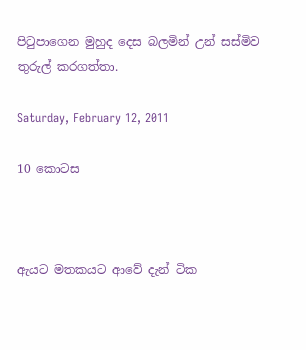පිටුපාගෙන මුහුද දෙස බලමින් උන් සස්මිව තුරුල් කරගත්තා.

Saturday, February 12, 2011

10 කොටස



ඇයට මතකයට ආවේ දැන් ටික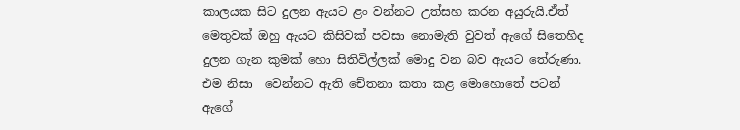කාලයක සිට දුලන ඇයට ළං වන්නට උත්සහ කරන අයුරුයි.ඒත් මෙතුවක් ඔහු ඇයට කිසිවක් පවසා නොමැති වුවත් ඇගේ සිතෙහිද දුලන ගැන කුමක් හො සිතිවිල්ලක් මොදු වන බව ඇයට තේරුණා. එම නිසා  වෙන්නට ඇති චේතනා කතා කළ මොහොතේ පටන් ඇගේ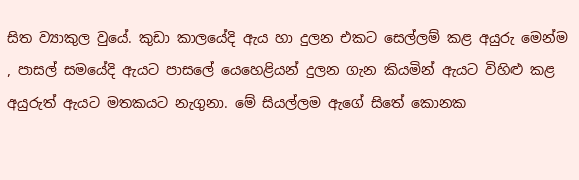සිත ව්‍යාකුල වුයේ. කුඩා කාලයේදි ඇය හා දුලන එකට සෙල්ලම් කළ අයුරු මෙන්ම , පාසල් සමයේදි ඇයට පාසලේ යෙහෙළියන් දුලන ගැන කියමින් ඇයට විහිළු කළ අයුරුත් ඇයට මතකයට නැගුනා. මේ සියල්ලම ඇගේ සිතේ කොනක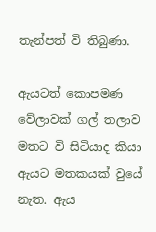තැන්පත් වි තිබුණා.

ඇයටත් කොපමණ වේලාවක් ගල් තලාව මතට වි සිටියාද කියා ඇයට මතකයක් වුයේ නැත. ඇය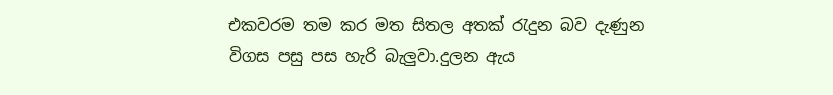එකවරම තම කර මත සිතල අතක් රැදුන බව දැණුන විගස පසු පස හැරි බැලුවා.දුලන ඇය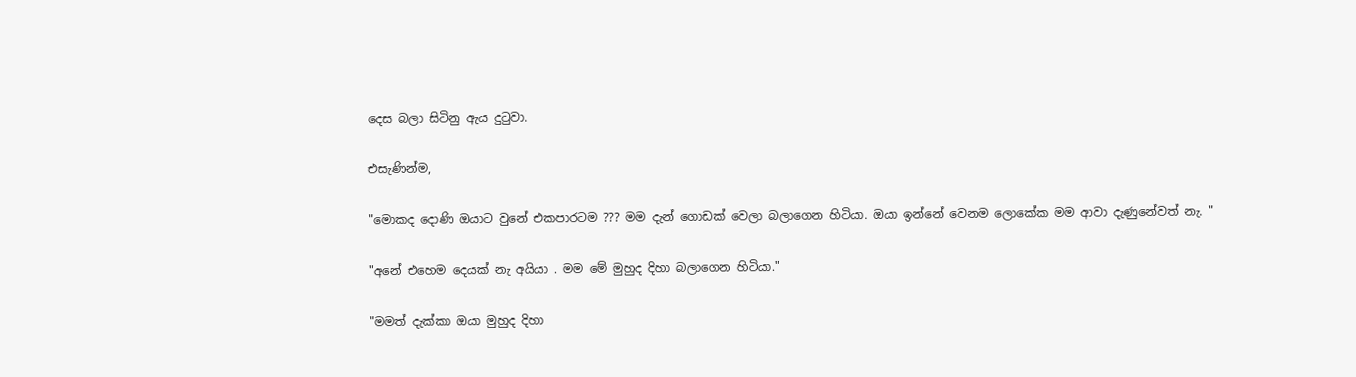දෙස බලා සිටිනු ඇය දුටුවා.

එසැණින්ම,

"මොකද දොණි ඔයාට වුනේ එකපාරටම ??? මම දැන් ගොඩක් වෙලා බලාගෙන හිටියා. ඔයා ඉන්නේ වෙනම ලොකේක මම ආවා දැණුනේවත් නැ. "

"අනේ එහෙම දෙයක් නැ අයියා . මම මේ මුහුද දිහා බලාගෙන හිටියා."

"මමත් දැක්කා ඔයා මුහුද දිහා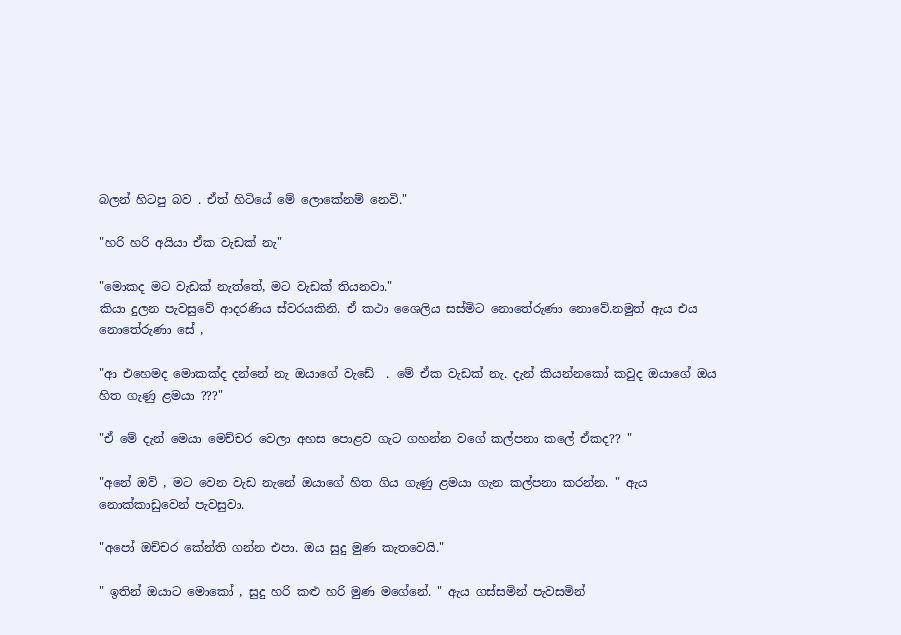බලන් හිටපු බව . ඒත් හිටියේ මේ ලොකේනම් නෙවි."

"හරි හරි අයියා ඒක වැඩක් නැ"

"මොකද මට වැඩක් නැත්තේ, මට වැඩක් තියනවා."
කියා දුලන පැවසුවේ ආදරණිය ස්වරයකිනි. ඒ කථා ශෛලිය සස්මිට නොතේරුණා නොවේ.නමුත් ඇය එය නොතේරුණා සේ ,

"ආ එහෙමද මොකක්ද දන්නේ නැ ඔයාගේ වැඩේ  . මේ ඒක වැඩක් නැ. දැන් කියන්නකෝ කවුද ඔයාගේ ඔය හිත ගැණු ළමයා ???"

"ඒ මේ දැන් මෙයා මෙච්චර වෙලා අහස පොළව ගැට ගහන්න වගේ කල්පනා කලේ ඒකද?? "

"අනේ ඔව් , මට වෙන වැඩ නැනේ ඔයාගේ හිත ගිය ගැණු ළමයා ගැන කල්පනා කරන්න. " ඇය නොක්කාඩුවෙන් පැවසුවා.

"අපෝ ඔච්චර කේන්ති ගන්න එපා. ඔය සුදු මුණ කැතවෙයි."

" ඉතින් ඔයාට මොකෝ , සුදු හරි කළු හරි මුණ මගේනේ. " ඇය ගස්සමින් පැවසමින්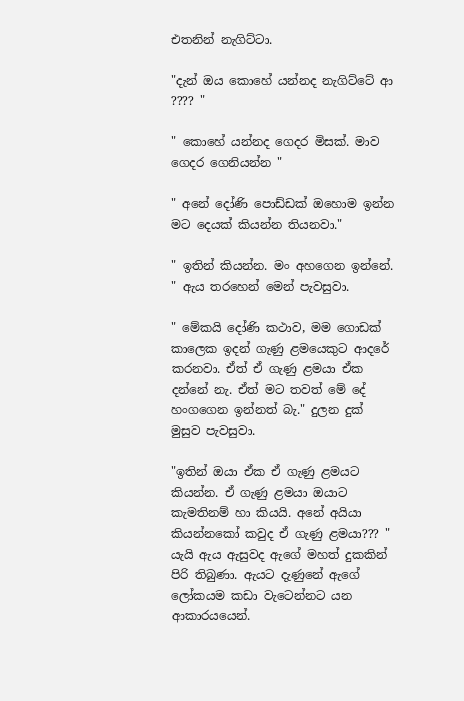එතනින් නැගිට්ටා.

"දැන් ඔය කොහේ යන්නද නැගිට්ටේ ආ ???? "

" කොහේ යන්නද ගෙදර මිසක්. මාව ගෙදර ගෙනියන්න "

" අනේ දෝණි පොඩ්ඩක් ඔහොම ඉන්න මට දෙයක් කියන්න තියනවා."

" ඉතින් කියන්න. මං අහගෙන ඉන්නේ. " ඇය තරහෙන් මෙන් පැවසුවා.

" මේකයි දෝණි කථාව, මම ගොඩක් කාලෙක ඉදන් ගැණු ළමයෙකුට ආදරේ කරනවා. ඒත් ඒ ගැණු ළමයා ඒක දන්නේ නැ. ඒත් මට තවත් මේ දේ හංගගෙන ඉන්නත් බැ." දුලන දුක් මුසුව පැවසුවා.

"ඉතින් ඔයා ඒක ඒ ගැණු ළමයට කියන්න. ඒ ගැණු ළමයා ඔයාට කැමතිනම් හා කියයි. අනේ අයියා කියන්නකෝ කවුද ඒ ගැණු ළමයා??? " යැයි ඇය ඇසුවද ඇගේ මහත් දුකකින් පිරි තිබුණා. ඇයට දැණුනේ ඇගේ ලෝකයම කඩා වැටෙන්නට යන ආකාරයයෙන්.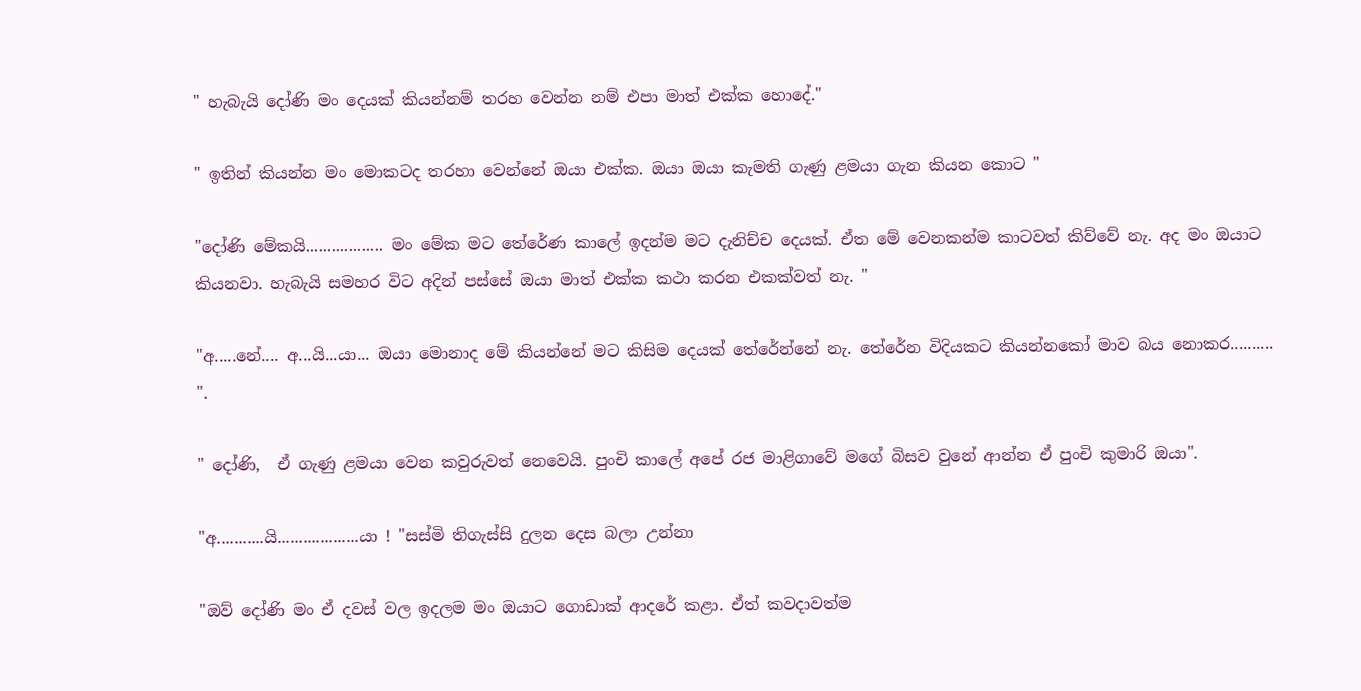" හැබැයි දෝණි මං දෙයක් කියන්නම් තරහ වෙන්න නම් එපා මාත් එක්ක හොදේ."

" ඉතින් කියන්න මං මොකටද තරහා වෙන්නේ ඔයා එක්ක. ඔයා ඔයා කැමති ගැණු ළමයා ගැන කියන කොට "

"දෝණි මේකයි.................. මං මේක මට තේරේණ කාලේ ඉදන්ම මට දැනිච්ච දෙයක්. ඒත මේ වෙනකන්ම කාටවත් කිව්වේ නැ. අද මං ඔයාට කියනවා. හැබැයි සමහර විට අදින් පස්සේ ඔයා මාත් එක්ක කථා කරන එකක්වත් නැ. "

"අ.....නේ.... අ...යි...යා... ඔයා මොනාද මේ කියන්නේ මට කිසිම දෙයක් තේරේන්නේ නැ. තේ‍රේන විදියකට කියන්නකෝ මාව බය නොකර.......... ".

" දෝණි,  ඒ ගැණු ළමයා වෙන කවුරුවත් නෙවෙයි. පුංචි කාලේ අපේ රජ මාළිගාවේ මගේ බිසව වුනේ ආන්න ඒ පුංචි කුමාරි ඔයා".

"අ...........යි...................යා ! "සස්මි තිගැස්සි දුලන දෙස බලා උන්නා

"ඔව් දෝණි මං ඒ දවස් වල ඉදලම මං ඔයාට ගොඩාක් ආදරේ කළා. ඒත් කවදාවත්ම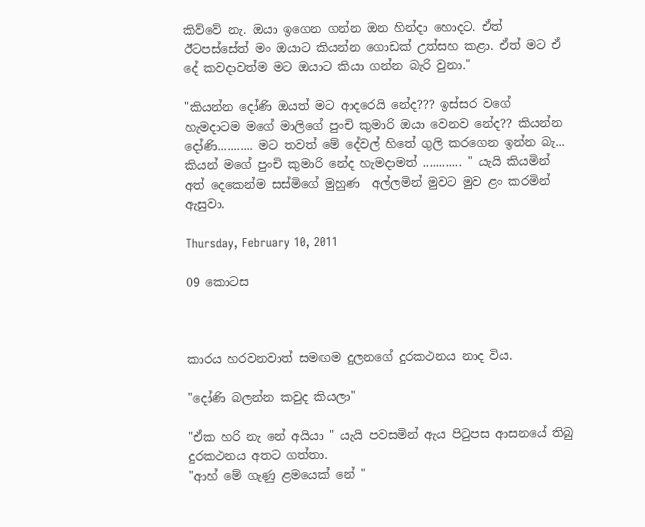කිව්වේ නැ. ඔයා ඉගෙන ගන්න ඔන හින්දා හොදට. ඒත් ඊටපස්සේත් මං ඔයාට කියන්න ගොඩක් උත්සහ කළා. ඒත් මට ඒ දේ කවදාවත්ම මට ඔයාට කියා ගන්න බැරි වුනා."

"කියන්න දෝණි ඔයත් මට ආදරෙයි නේද??? ඉස්සර වගේ හැමදාටම මගේ මාලිගේ පුංචි කුමාරි ඔයා වෙනව නේද?? කියන්න දෝණි........... මට තවත් මේ දේවල් හිතේ ගුලි කරගෙන ඉන්න බැ... කියන් මගේ පුංචි කුමාරි නේද හැමදාමත් ............ " යැයි කියමින් අත් දෙකෙන්ම සස්මිගේ මුහුණ  අල්ලමින් මුවට මුව ළං කරමින් ඇසුවා.

Thursday, February 10, 2011

09 කොටස



කාරය හරවනවාත් සමඟම දුලනගේ දුරකථනය නාද විය.

"දෝණි බලන්න කවුද කියලා"

"ඒක හරි නැ නේ අයියා " යැයි පවසමින් ඇය පිටුපස ආසනයේ තිබු දුරකථනය අතට ගත්තා.
"ආහ් මේ ගැණු ළමයෙක් නේ "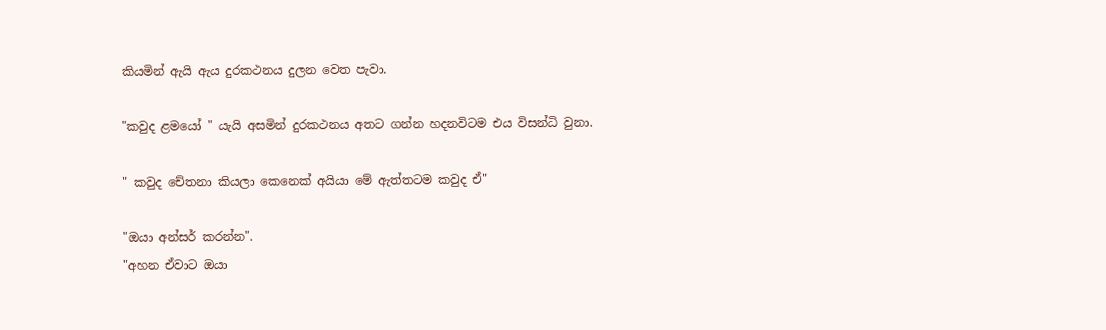කියමින් ඇයි ඇය දුරකථනය දුලන වෙත පැවා.

"කවුද ළමයෝ " යැයි අසමින් දුරකථනය අතට ගන්න හදනවිටම එය විසන්ධි වුනා.

" කවුද චේතනා කියලා කෙනෙක් අයියා මේ ඇත්තටම කවුද ඒ"

"ඔයා අන්සර් කරන්න".
"අහන ඒවාට ඔයා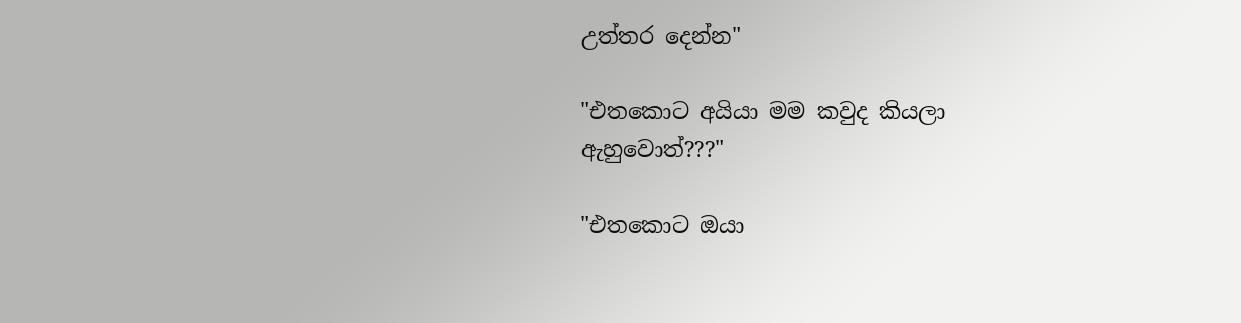උත්තර දෙන්න"

"එතකොට අයියා මම කවුද කියලා ඇහුවොත්???"

"එතකොට ඔයා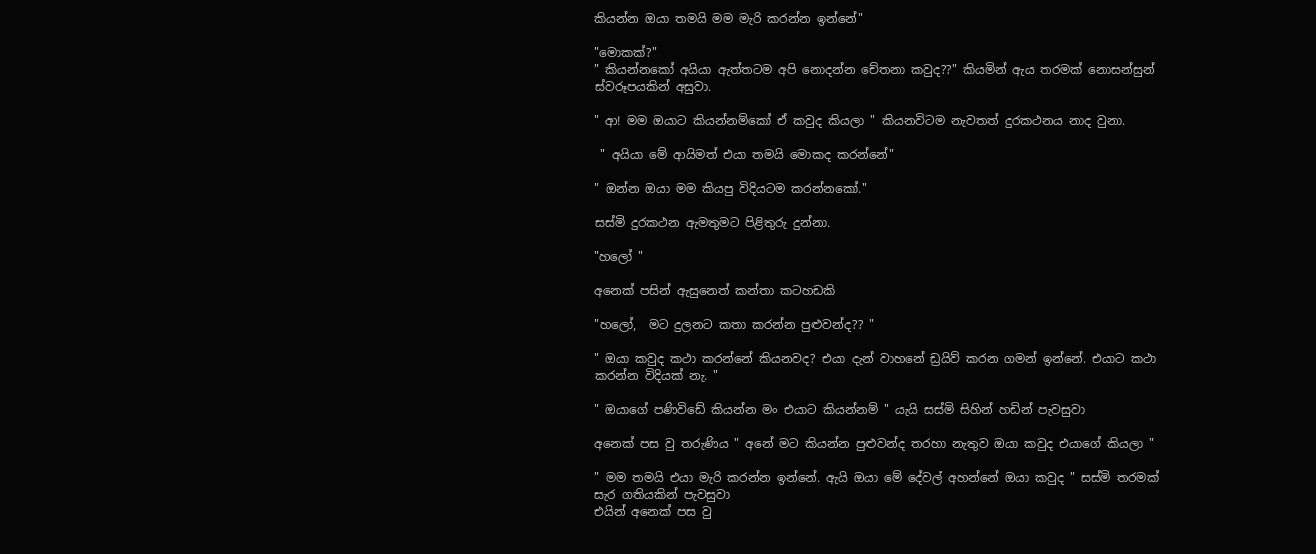කියන්න ඔයා තමයි මම මැරි කරන්න ඉන්නේ"

"මොකක්?"
" කියන්නකෝ අයියා ඇත්තටම අපි නොදන්න චේතනා කවුද??" කියමින් ඇය තරමක් නොසන්සුන් ස්වරූපයකින් අසුවා.

" ආ! මම ඔයාට කියන්නම්කෝ ඒ කවුද කියලා " කියනවිටම නැවතත් දුරකථනය නාද වුනා.

 " අයියා මේ ආයිමත් එයා තමයි මොකද කරන්නේ"

" ඔන්න ඔයා මම කියපු විදියටම කරන්නකෝ."

සස්මි දුරකථන ඇමතුමට පිළිතුරු දුන්නා.

"හලෝ "

අනෙක් පසින් ඇසුනෙත් කන්තා කටහඩකි

"හලෝ,  මට දුලනට කතා කරන්න පුළුවන්ද?? "

" ඔයා කවුද කථා කරන්නේ කියනවද? එයා දැන් වාහනේ ඩ්‍රයිව් කරන ගමන් ඉන්නේ. එයාට කථා කරන්න විදියක් නැ. "

" ඔයාගේ පණිවිඩේ කියන්න මං එයාට කියන්නම් " යැයි සස්මි සිහින් හඩින් පැවසුවා

අනෙක් පස වු තරුණිය " අනේ මට කියන්න පුළුවන්ද තරහා නැතුව ඔයා කවුද එයාගේ කියලා "

" මම තමයි එයා මැරි කරන්න ඉන්නේ. ඇයි ඔයා මේ දේවල් අහන්නේ ඔයා කවුද " සස්මි තරමක් සැර ගතියකින් පැවසුවා
එයින් අනෙක් පස වු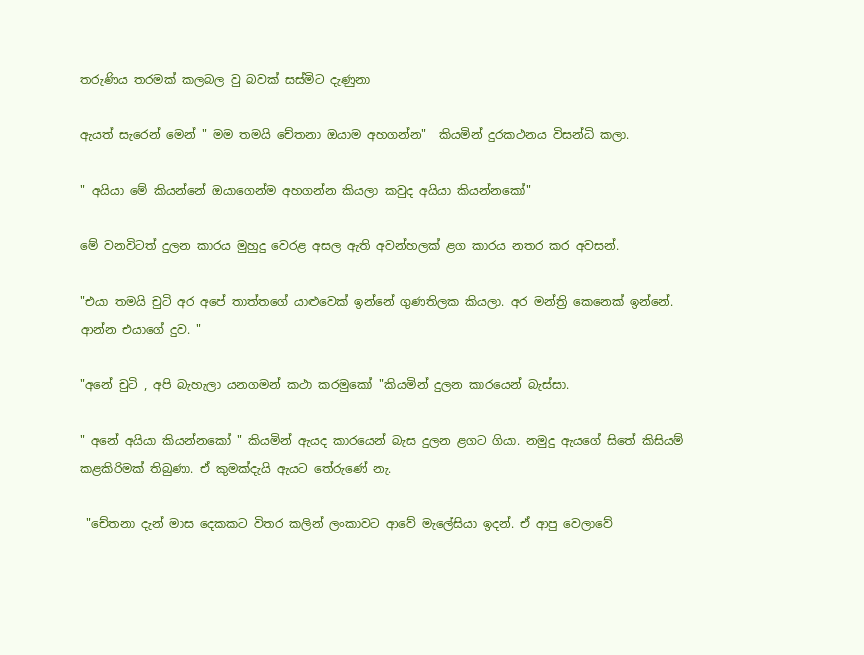තරුණිය තරමක් කලබල වු බවක් සස්මිට දැණුනා

ඇයත් සැරෙන් මෙන් " මම තමයි චේතනා ඔයාම අහගන්න"  කියමින් දුරකථනය විසන්ධි කලා.

" අයියා මේ කියන්නේ ඔයාගෙන්ම අහගන්න කියලා කවුද අයියා කියන්නකෝ"

මේ වනවිටත් දුලන කාරය මුහුදු වෙරළ අසල ඇති අවන්හලක් ළග කාරය නතර කර අවසන්.

"එයා තමයි චුටි අර අපේ තාත්තගේ යාළුවෙක් ඉන්නේ ගුණතිලක කියලා. අර මන්ත්‍රි කෙනෙක් ඉන්නේ. ආන්න එයාගේ දුව. "

"අනේ චුටි , අපි බැහැලා යනගමන් කථා කරමුකෝ "කියමින් දුලන කාරයෙන් බැස්සා.

" අනේ අයියා කියන්නකෝ " කියමින් ඇයද කාරයෙන් බැස දුලන ළගට ගියා. නමුදු ඇයගේ සිතේ කිසියම් කළකිරිමක් තිබුණා. ඒ කුමක්දැයි ඇයට තේරුණේ නැ.

 "චේතනා දැන් මාස දෙකකට විතර කලින් ලංකාවට ආවේ මැලේසියා ඉදන්. ඒ ආපු වෙලාවේ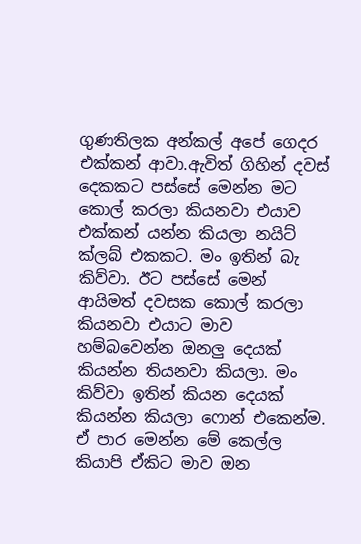ගුණතිලක අන්කල් අපේ ගෙදර එක්කන් ආවා.ඇවිත් ගිහින් දවස් දෙකකට පස්සේ මෙන්න මට කොල් කරලා කියනවා එයාව එක්කන් යන්න කියලා නයිට් ක්ලබ් එකකට. මං ඉතින් බැ කිව්වා. ඊට පස්සේ මෙන් ආයිමත් දවසක කොල් කරලා කියනවා එයාට මාව හම්බවෙන්න ඔනලු දෙයක් කියන්න තියනවා කියලා. මං කිව්වා ඉතින් කියන දෙයක් කියන්න කියලා ෆොන් එකෙන්ම. ඒ පාර මෙන්න මේ කෙල්ල කියාපි ඒකිට මාව ඔන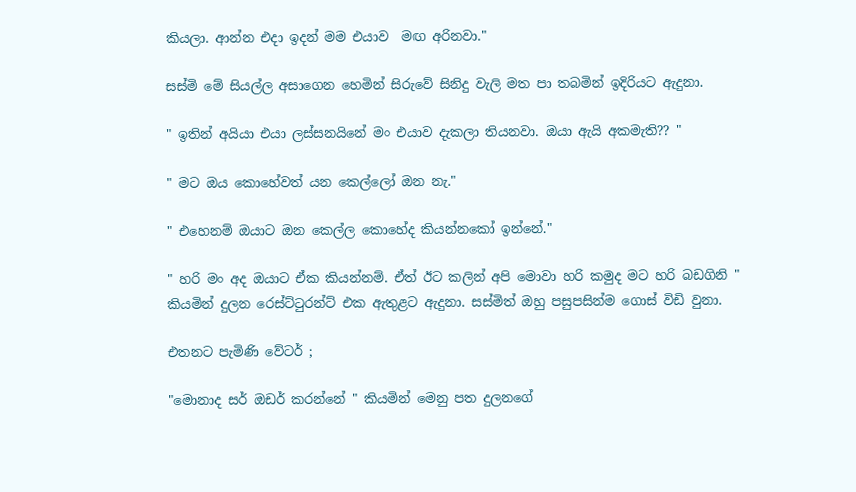කියලා. ආන්න එදා ඉදන් මම එයාව  මඟ අරිනවා."

සස්මි මේ සියල්ල අසාගෙන හෙමින් සිරුවේ සිනිදු වැලි මත පා තබමින් ඉදිරියට ඇදුනා.

" ඉතින් අයියා එයා ලස්සනයිනේ මං එයාව දැකලා තියනවා. ඔයා ඇයි අකමැති?? "

" මට ඔය කොහේවත් යන කෙල්ලෝ ඔන නැ."

" එහෙනම් ඔයාට ඔන කෙල්ල කොහේද කියන්නකෝ ඉන්නේ."

" හරි මං අද ඔයාට ඒක කියන්නම්. ඒත් ඊට කලින් අපි මොවා හරි කමුද මට හරි බඩගිනි " කියමින් දුලන රෙස්ට්ටුරන්ට් එක ඇතුළට ඇදුනා. සස්මිත් ඔහු පසුපසින්ම ගොස් විඩි වුනා.

එතන‍ට පැමිණි වේටර් ;

"මොනාද සර් ඔඩර් කරන්නේ " කියමින් මෙනු පත දුලනගේ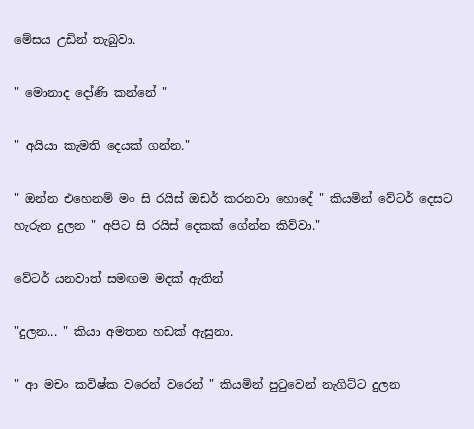මේසය උඩින් තැබුවා.

" මොනාද දෝණි කන්නේ "

" අයියා කැමති දෙයක් ගන්න."

" ඔන්න එහෙනම් මං සි රයිස් ඔඩර් කරනවා හොදේ " කියමින් වේටර් දෙසට හැරුන දුලන " අපිට සි රයිස් දෙකක් ගේන්න කිව්වා."

වේටර් යනවාත් සමඟම මදක් ඇතින්

"දුලන... " කියා අමතන හඩක් ඇසුනා.

" ආ මචං කවිෂ්ක වරෙන් වරෙන් " කියමින් පුටුවෙන් නැගිට්ට දුලන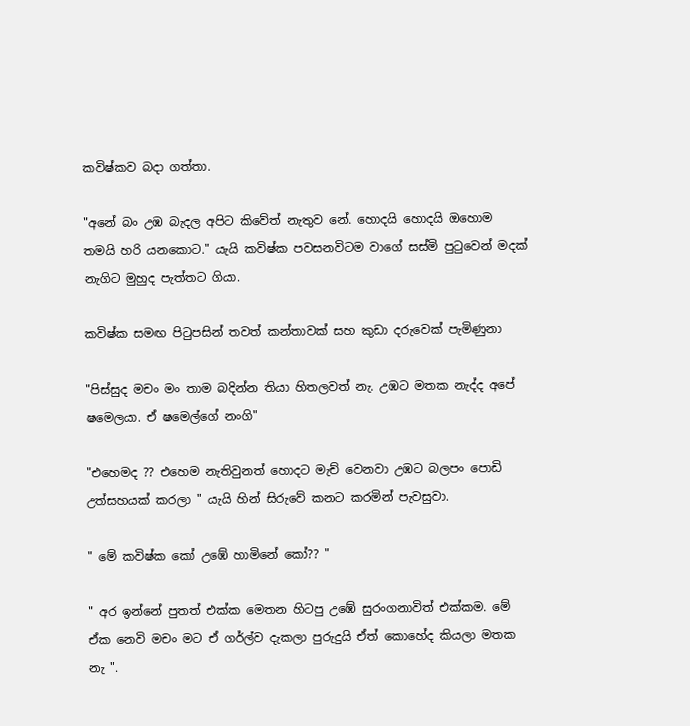කවිෂ්කව බදා ගත්තා.

"අනේ බං උඹ බැදල අපිට කිවේත් නැතුව නේ. හොදයි හොදයි ඔහොම තමයි හරි යනකොට." යැයි කවිෂ්ක පවසනවිටම වාගේ සස්මි පුටුවෙන් මදක් නැගිට මුහුද පැත්තට ගියා.

කවිෂ්ක සමඟ පිටුපසින් තවත් කන්තාවක් සහ කුඩා දරුවෙක් පැමිණුනා

"පිස්සුද මචං මං තාම බදින්න තියා හිතලවත් නැ. උඹට මතක නැද්ද අපේ ෂමෙලයා. ඒ ෂමෙල්ගේ නංගි"

"එහෙමද ?? එහෙම නැතිවුනත් හොදට මැච් වෙනවා උඹට බලපං පොඩි උත්සහයක් කරලා " යැයි හින් සිරුවේ කනට කරමින් පැවසුවා.

" මේ කවිෂ්ක කෝ උඹේ හාමිනේ ‍කෝ?? "

" අර ඉන්නේ පුතත් එක්ක මෙතන හිටපු උඹේ සුරංගනාවිත් එක්කම. මේ ඒක නෙවි මචං මට ඒ ගර්ල්ව දැකලා පුරුදුයි ඒත් කොහේද කියලා මතක නැ ".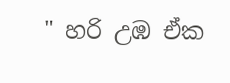" හරි උඹ ඒක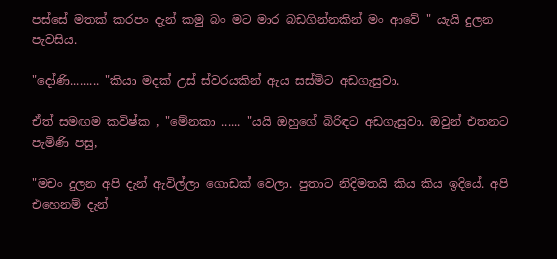පස්සේ මතක් කරපං දැන් කමු බං මට මාර බඩගින්නකින් මං ආවේ " යැයි දුලන පැවසිය.

"දෝණි......... "කියා මදක් උස් ස්වරයකින් ඇය සස්මිට අඩගැසුවා.

ඒත් සමඟම කවිෂ්ක , "මේනකා ...... "යයි ඔහුගේ බිරිඳ‍ට අඩගැසුවා. ඔවුන් එතනට පැමිණි පසු,

"මචං දුලන අපි දැන් ඇවිල්ලා ගොඩක් වෙලා. පුතාට නිදිමතයි කිය කිය ඉදියේ. අපි එහෙනම් දැන්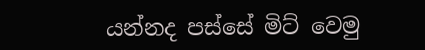යන්නද පස්සේ මිට් වෙමු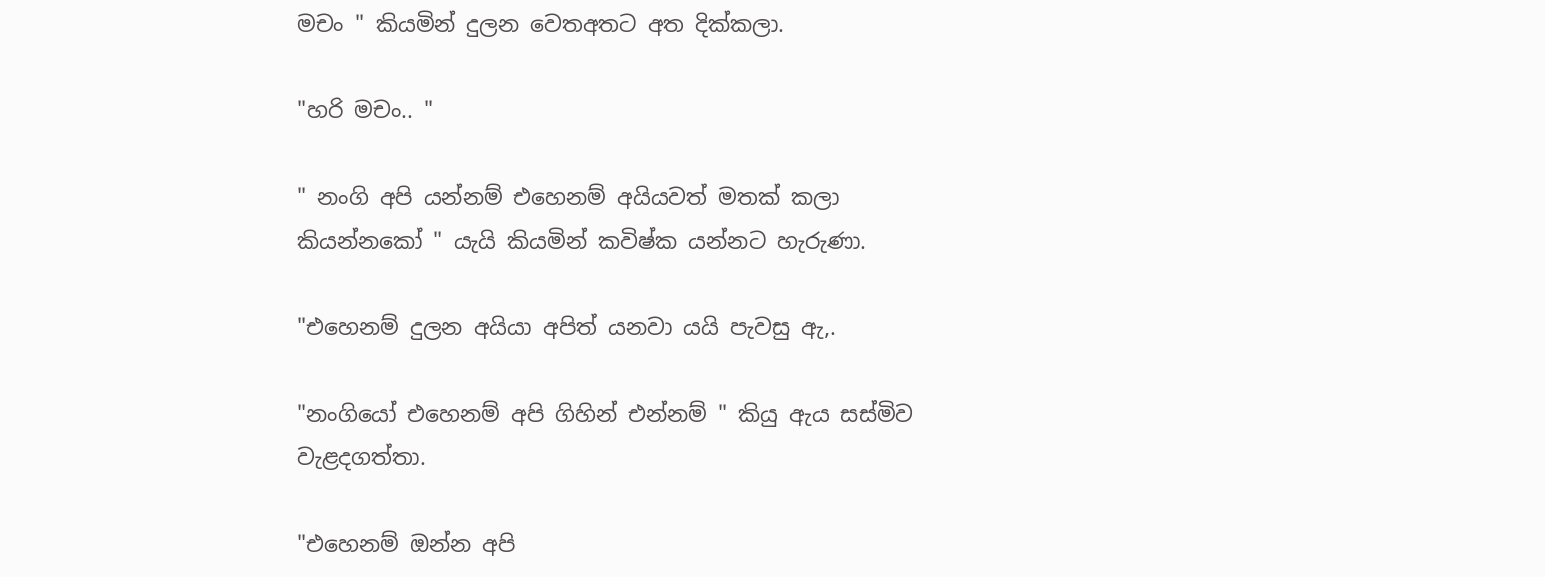මචං " කියමින් දුලන වෙතඅතට අත දික්කලා.

"හරි මචං.. "

" නංගි අපි යන්නම් එහෙනම් අයියවත් මතක් කලා කියන්නකෝ " යැයි කියමින් කවිෂ්ක යන්නට හැරුණා.

"එහෙනම් දුලන අයියා අපිත් යනවා යයි පැවසු ඇ,.

"නංගියෝ එහෙනම් අපි ගිහින් එන්නම් " කියු ඇය සස්මිව වැළදගත්තා.

"එහෙනම් ඔන්න අපි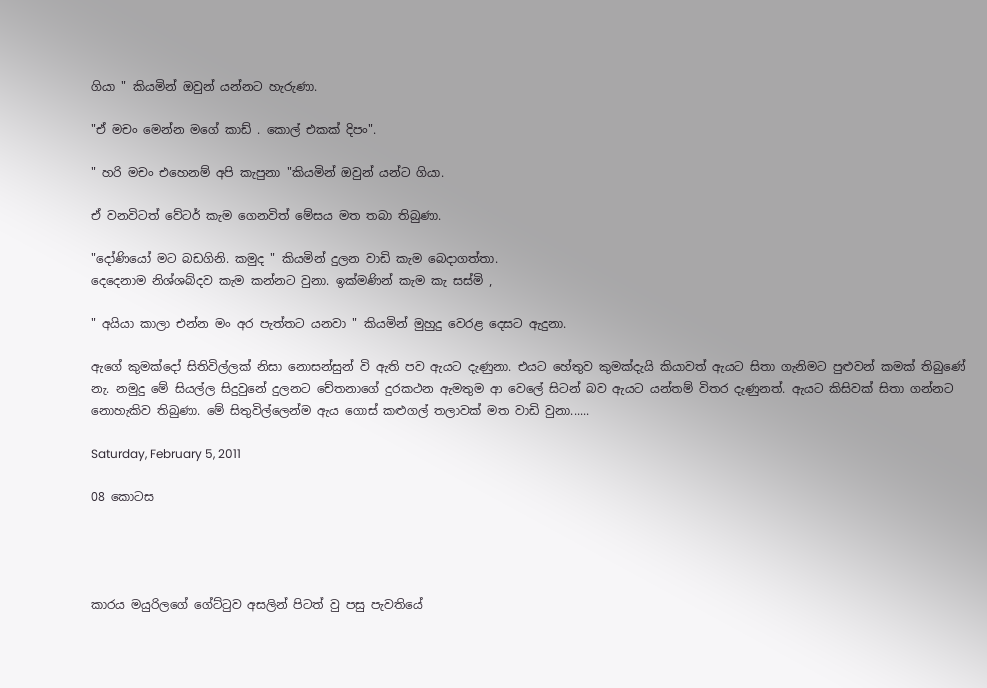ගියා " කියමින් ඔවුන් යන්නට හැරුණා.

"ඒ මචං මෙන්න මගේ කාඩ් . කොල් එකක් දිපං".

" හරි මචං එහෙනම් අපි කැපුනා "කියමින් ඔවුන් යන්ට ගියා.

ඒ වනවිටත් වේටර් කැම ගෙනවිත් මේසය මත තබා තිබුණා.

"දෝණියෝ මට බඩගිනි. කමුද " කියමින් දුලන වාඩි කැම බෙදාගත්තා.
දෙදෙනාම නිශ්ශබ්දව කැම කන්නට වුනා. ඉක්මණින් කැම කැ සස්මි ,

" අයියා කාලා එන්න මං අර පැත්තට යනවා " කියමින් මුහුදු වෙරළ දෙසට ඇදුනා.

ඇගේ කුමක්දෝ සිතිවිල්ලක් නිසා නොසන්සුන් වි ඇති පව ඇයට දැණුනා. එයට හේතුව කුමක්දැයි කියාවත් ඇයට සිතා ගැනිමට පුළුවන් කමක් තිබුණේ නැ. නමුදු මේ සියල්ල සිදුවුනේ දුලනට චේතනාගේ දුරකථන ඇමතුම ආ වෙලේ සිටන් බව ඇයට යන්තම් විතර දැණුනත්. ඇයට කිසිවක් සිතා ගන්නට නොහැකිව තිබුණා. මේ සිතුවිල්ලෙන්ම ඇය ගොස් කළුගල් තලාවක් මත වාඩි වුනා......

Saturday, February 5, 2011

08 කොටස




කාරය මයුරිලගේ ගේට්ටුව අසලින් පිටත් වු පසු පැවතියේ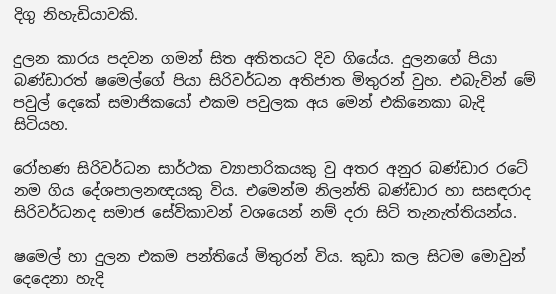දිගු නිහැඩියාවකි.

දුලන කාරය පදවන ගමන් සිත අතිතයට දිව ගියේය. දුලනගේ පියා බණ්ඩාරත් ෂමෙල්ගේ පියා සිරිවර්ධන අතිජාත මිතුරන් වුහ. එබැවින් මේ පවුල් දෙකේ සමාජිකයෝ එකම පවුලක අය මෙන් එකිනෙකා බැදි සිටියහ.

රෝහණ සිරිවර්ධන සාර්ථක ව්‍යාපාරිකයකු වු අතර අනුර බණ්ඩාර රටේ නම ගිය දේශපාලනඥයකු විය. එමෙන්ම නිලන්ති බණ්ඩාර හා සසඳරාද සිරිවර්ධනද සමාජ සේවිකාවන් වශයෙන් නම් දරා සිටි තැනැත්තියන්ය.

ෂමෙල් හා දුලන එකම පන්තියේ මිතුරන් විය. කුඩා කල සිටම මොවුන් දෙදෙනා හැදි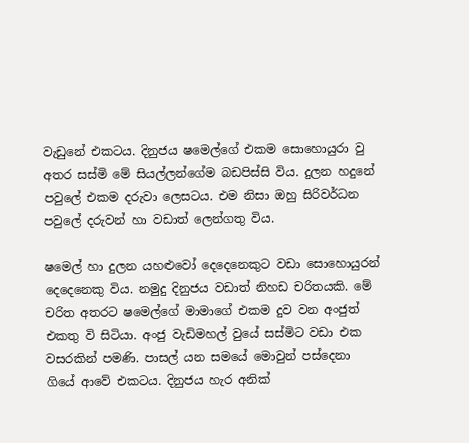වැඩුනේ එකටය. දිනුජය ෂමෙල්ගේ එකම සොහොයුරා වු අතර සස්මි මේ සියල්ලන්ගේම බඩපිස්සි විය. දුලන හදුනේ පවුලේ එකම දරුවා ලෙසටය. එම නිසා ඔහු සිරිවර්ධන පවුලේ දරුවන් හා වඩාත් ලෙන්ගතු විය.

ෂමෙල් හා දුලන යහළුවෝ දෙදෙනෙකුට වඩා සොහොයුරන් දෙදෙනෙකු විය. නමුදු දිනුජය වඩාත් නිහඩ චරිතයකි. මේ චරිත අතරට ෂමෙල්ගේ මාමාගේ එකම දුව වන අංජුත් එකතු වි සිටියා. අංජු වැඩිමහල් වුයේ සස්මිට වඩා එක වසරකින් පමණි. පාසල් යන සමයේ මොවුන් පස්දෙනා ගියේ ආවේ එකටය. දිනුජය හැර අනික්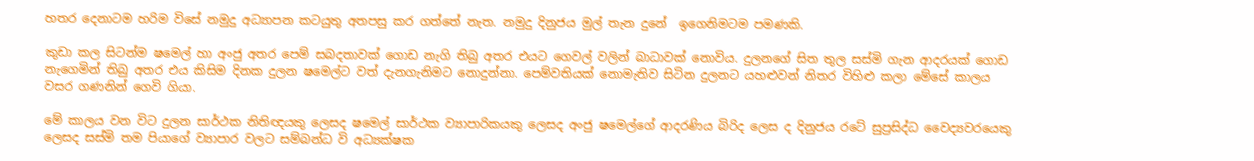හතර දෙනාටම හරිම විසේ නමුදු අධ්‍යාපන කටයුතු අතපසු කර ගත්තේ නැත. නමුදු දිනුජය මුල් තැන දුනේ  ඉගෙනිමටම පමණකි.

කුඩා කල සිටන්ම ෂමෙල් හා අංජු අතර පෙම් සබදතාවක් ගොඩ නැගි තිබු අතර එයට ගෙවල් වලින් බාධාවක් නොවිය. දුලනගේ සිත තුල සස්මි ගැන ආදරයක් ගොඩ නැගෙමින් තිබු අතර එය කිසිම දිනක දුලන ෂමෙල්ට වත් දැනගැනිමට නොදුන්නා. පෙම්වතියක් නොමැතිව සිටින දුලනට යහළුවන් නිතර විහිළු කලා මේසේ කාලය වසර ගණනින් ගෙවි ගියා.

මේ කාලය වන විට දුලන සාර්ථක නිතිඥයකු ලෙසද ෂමෙල් සාර්ථක ව්‍යාපාරිකයකු ලෙසද අංජු ෂමෙල්ගේ ආදරණිය බිරිද ලෙස ද දිනුජය රටේ සුප්‍රසිද්ධ වෛද්‍යවරයෙකු ලෙසද සස්මි තම පියාගේ ව්‍යාපාර වලට සම්බන්ධ වි අධ්‍යක්ෂක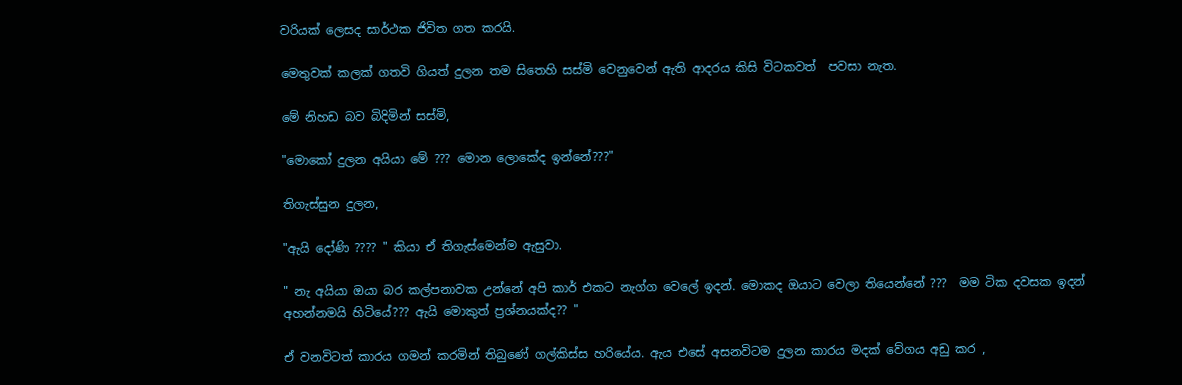වරියක් ලෙසද සාර්ථක ජිවිත ගත කරයි.

මෙතුවක් කලක් ගතවි ගියත් දුලන තම සිතෙහි සස්මි වෙනුවෙන් ඇති ආදරය කිසි විටකවත්  පවසා නැත.

මේ නිහඩ බව බිදිමින් සස්මි,

"මොකෝ දුලන අයියා මේ ??? මොන ලොකේද ඉන්නේ???"

තිගැස්සුන දුලන,

"ඇයි දෝණි ???? " කියා ඒ තිගැස්මෙන්ම ඇසුවා.

" නැ අයියා ඔයා බර කල්පනාවක උන්නේ අපි කාර් එකට නැග්ග වෙලේ ඉදන්. මොකද ඔයාට වෙලා තියෙන්නේ ???  මම ටික දවසක ඉදන් අහන්නමයි හිටියේ??? ඇයි මොකුත් ප්‍රශ්නයක්ද?? "

ඒ වනවිටත් කාරය ගමන් කරමින් තිබුණේ ගල්කිස්ස හරියේය. ඇය එසේ අසනවිටම දුලන කාරය මදක් වේගය අඩු කර ,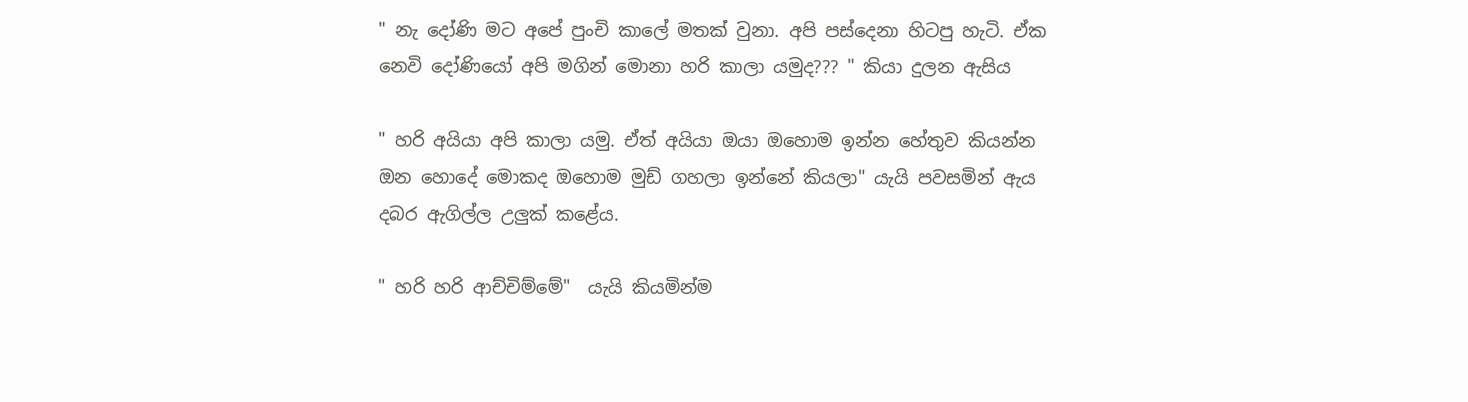" නැ දෝණි ම‍ට අපේ පුංචි කාලේ මතක් වුනා. අපි පස්දෙනා හිටපු හැටි. ඒක නෙවි දෝණියෝ අපි මගින් මොනා හරි කාලා යමුද??? " කියා දුලන ඇසිය

" හරි අයියා අපි කාලා යමු. ඒත් අයියා ඔයා ඔහොම ඉන්න හේතුව කියන්න ඔන හොදේ මොකද ඔහොම මුඩ් ගහලා ඉන්නේ කියලා" යැයි පවසමින් ඇය දබර ඇගිල්ල උලුක් ‍කළේය.

" හරි හරි ආච්චිම්මේ"  යැයි කියමින්ම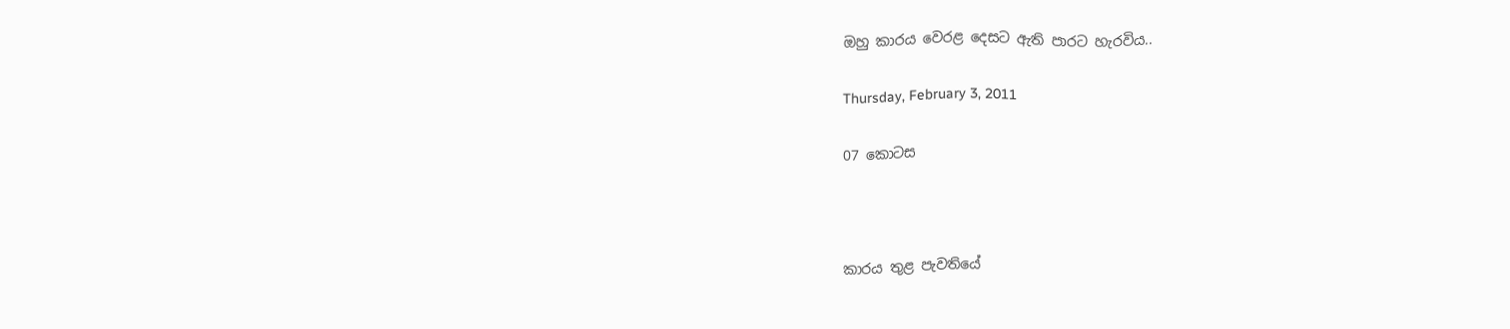ඔහු කාරය වෙරළ දෙසට ඇති පාරට හැරවිය..

Thursday, February 3, 2011

07 කොටස



කාරය තුළ පැවතියේ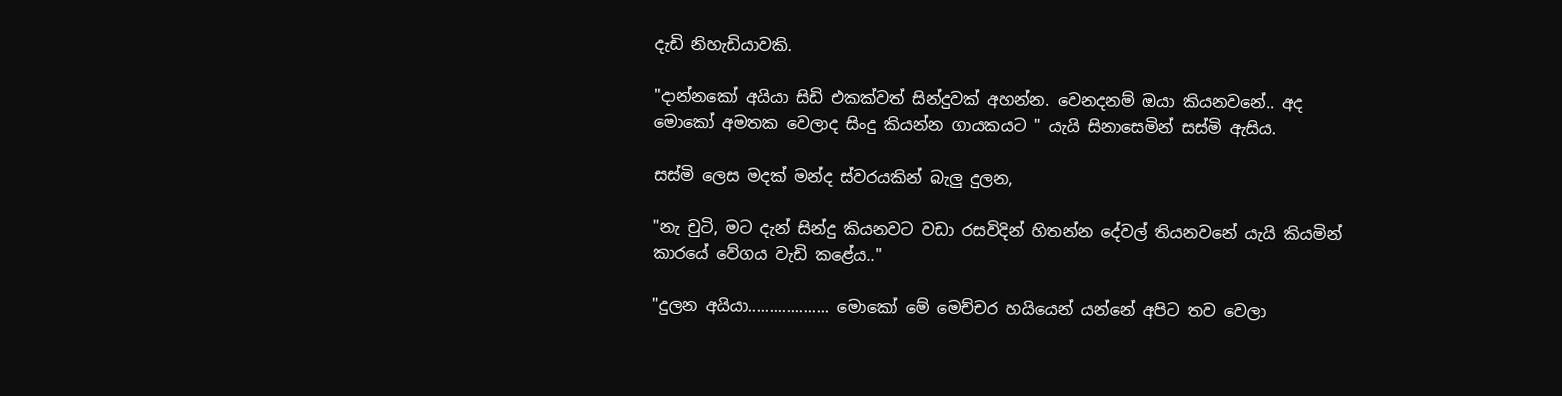දැඩි නිහැඩියාවකි.

"දාන්නකෝ අයියා සිඩි එකක්වත් සින්දුවක් අහන්න. වෙනදනම් ඔයා කියනවනේ.. අද මොකෝ අමතක වෙලාද සිංදු කියන්න ගායකයට " යැයි සිනාසෙමින් සස්මි ඇසිය.

සස්මි ලෙස මදක් මන්ද ස්වර‍යකින් බැලු දුලන,

"නැ චුටි, මට දැන් සින්දු කියනවට වඩා රසවිදින් හිතන්න දේවල් තියනවනේ යැයි කියමින් කාරයේ වේගය වැඩි කළේය.."

"දුලන අයියා................... මොකෝ මේ මෙච්චර හයියෙන් යන්නේ අපිට තව වෙලා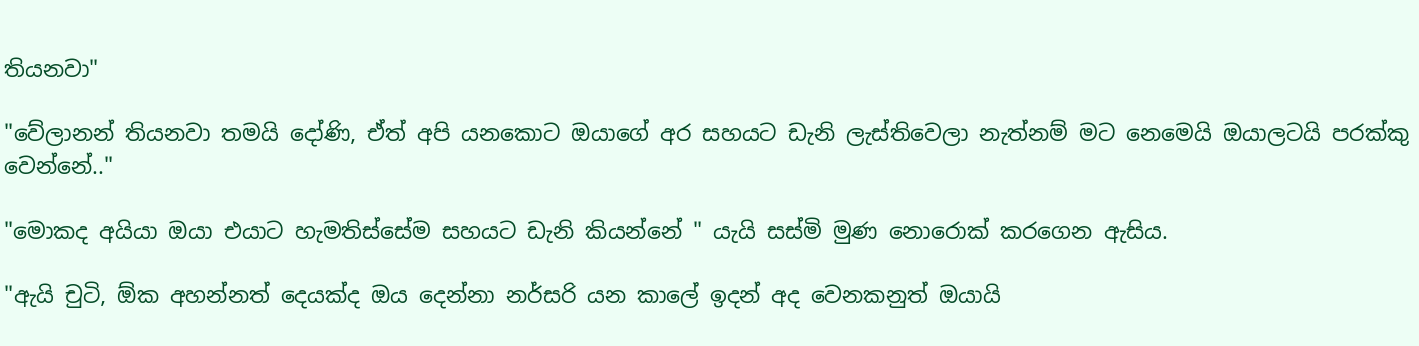තියනවා"

"වේලානන් තියනවා තමයි දෝණි, ඒත් අපි යනකොට ඔයාගේ අර සහයට ඩැනි ලැස්තිවෙලා නැත්නම් මට නෙමෙයි ඔයාලටයි පරක්කු වෙන්නේ.."

"මොකද අයියා ඔයා එයාට හැමතිස්සේම සහයට ඩැනි කියන්නේ " යැයි සස්මි මුණ නොරොක් කරගෙන ඇසිය.

"ඇයි චුටි, ඕක අහන්නත් දෙයක්ද ඔය දෙන්නා නර්සරි යන කාලේ ඉදන් අද වෙනකනුත් ඔයායි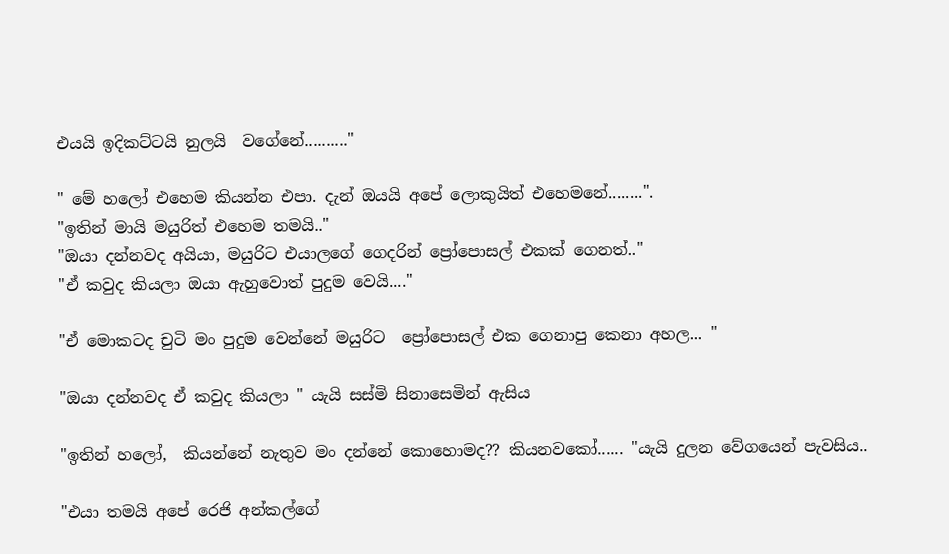එයයි ඉදිකට්ටයි නුලයි  වගේනේ.........."

" මේ හලෝ එහෙම කියන්න එපා. දැන් ඔයයි අපේ ලොකුයිත් එහෙමනේ........".
"ඉතින් මායි මයුරිත් එහෙම තමයි.."
"ඔයා දන්නවද අයියා, මයුරිට එයාලගේ ගෙදරින් ප්‍රෝපොසල් එකක් ගෙනත්.."
"ඒ කවුද කියලා ඔයා ඇහුවොත් පුදුම වෙයි...."

"ඒ මොකටද චුටි මං පුදුම වෙන්නේ මයුරිට  ප්‍රෝපොසල් එක ගෙනාපු කෙනා අහල... "

"ඔයා දන්නවද ඒ කවුද කියලා " යැයි සස්මි සිනාසෙමින් ඇසිය

"ඉතින් හලෝ,  කියන්නේ නැතුව මං දන්නේ කොහොමද?? කියනවකෝ...... "යැයි දුලන වේගයෙන් පැවසිය..

"එයා තමයි අපේ රෙජි අන්කල්ගේ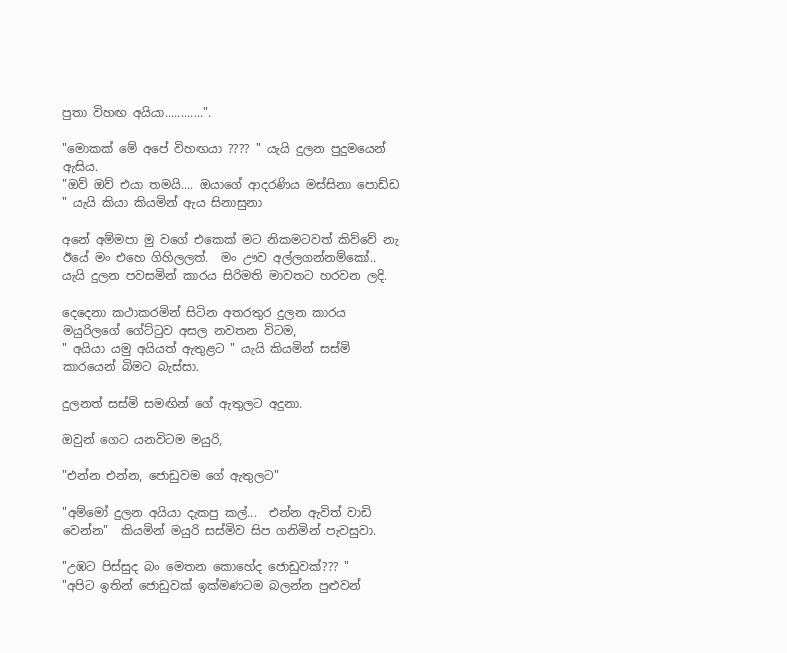පුතා විහඟ අයියා............".

"මොකක් මේ අපේ විහඟයා ???? " යැයි දුලන පුදුමයෙන් ඇසිය.
"ඔව් ඔව් එයා තමයි.... ඔයාගේ ආදරණිය මස්සිනා පොඩ්ඩ " යැයි කියා කියමින් ඇය සිනාසුනා

අනේ අම්මපා මු වගේ එකෙක් මට නිකමටවත් කිව්වේ නැ ඊයේ මං එහෙ ගිහිලලත්.  මං ඌව අල්ලගන්නම්කෝ.. යැයි දුලන පවසමින් කාරය සිරිමති මාවතට හරවන ලදි.

දෙදෙනා කථාකරමින් සිටින අතරතුර දුලන කාරය මයුරිලගේ ගේට්ටුව අසල නවතන විටම,
" අයියා යමු අයියත් ඇතුළට " යැයි කියමින් සස්මි කාරයෙන් බිමට බැස්සා.

දුලනත් සස්මි සමඟින් ගේ ඇතුලට අදුනා.

ඔවුන් ගෙට යනවිටම මයුරි,

"එන්න එන්න, ජොඩුවම ගේ ඇතුලට"

"අම්මෝ දුලන අයියා දැකපු කල්...  එන්න ඇවිත් වාඩි වෙන්න"  කියමින් මයුරි සස්මිව සිප ගනිමින් පැවසුවා.

"උඹට පිස්සුද බං මෙතන කොහේද ජොඩුවක්??? "
"අපිට ඉතින් ජොඩුවක් ඉක්මණටම බලන්න පුළුවන්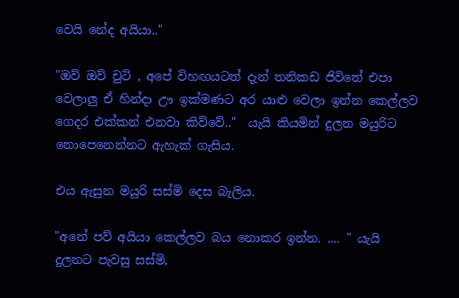වෙයි නේද අයියා.."

"ඔව් ඔව් චුටි , අපේ විහඟයටත් දැන් තනිකඩ ජිවිතේ එපා වෙලාලු ඒ හින්දා ඌ ඉක්මණට අර යාළු වෙලා ඉන්න කෙල්ලව ගෙදර එක්කන් එනවා කිව්වේ.."  යැයි කියමින් දුලන මයුරිට නොපෙනෙන්නට ඇහැක් ගැසිය.

එය ඇසුන මයුරි සස්මි දෙස බැලිය.

"අනේ පව් අයියා කෙල්ලව බය නොකර ඉන්න. .... " යැයි දුලනට පැවසු සස්මි,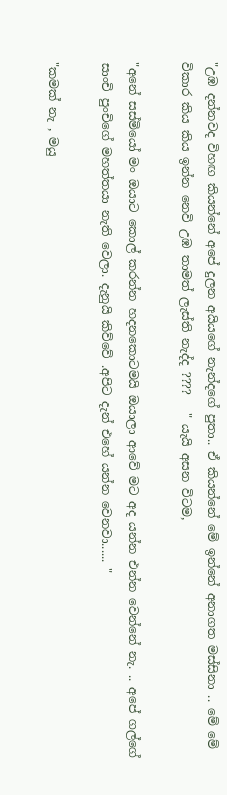"උඹ දන්නවද විහඟ කියන්නේ අපේ දුලන අයියගේ නැන්දගේ පුතා.. ඒ කියන්නේ මේ ඉන්නේ අනාගත මස්සිනා .. මේ මේ විකාර කිය කිය ඉන්න නෙවි උඹ තාමත් ලැස්ති නැද්ද ????   " යැයි අසන විටම,

"අනේ සස්මියෝ මං ඔයාට කොල් කරන්න හදනකොටමයි ඔයාලා ආවේ මට අද යන්න එන්න වෙන්නේ නැ. .. අපේ ගල්ගේ සාංචි පුංචිගේ මහත්තයා නැති වෙලා. දැනුයි කිව්වේ .අපිට දැන් එහේ යන්න වෙනවා...... "

"කමක් නැ , මයු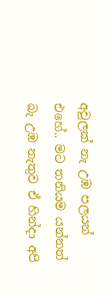අවුලක් නැ උඹ පලයන් එහේ.. මට තනියම යන්නත් බැ උඹ නැතුව ඒ හින්දා අපි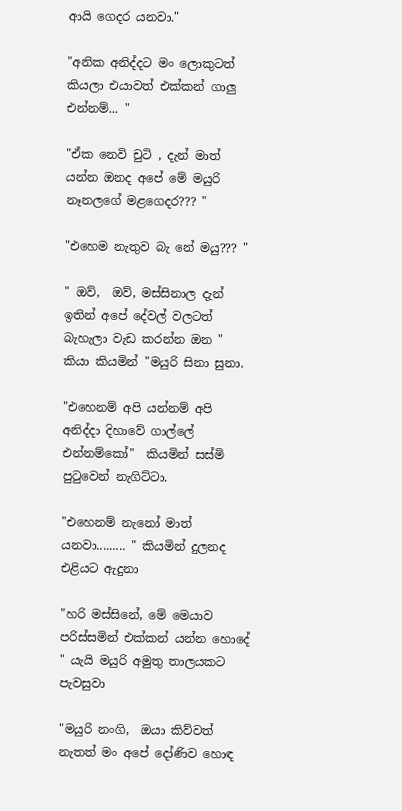ආයි ගෙදර යනවා."

"අනික අනිද්දට මං ලොකුටත් කියලා එයාවත් එක්කන් ගාලු එන්නම්... "

"ඒක නෙවි චුටි , දැන් මාත් යන්න ඔනද අපේ මේ මයුරි නෑනලගේ මළගෙදර??? "

"එහෙම නැතුව බැ නේ මයු??? "

" ඔව්,  ඔව්, මස්සිනාල දැන් ඉතින් අපේ දේවල් වලටත් බැහැලා වැඩ කරන්න ඔන "  කියා කියමින් "මයුරි සිනා සුනා.

"එහෙනම් අපි යන්නම් අපි අනිද්දා දිහාවේ ගාල්ලේ එන්නම්කෝ"  කියමින් සස්මි පුටුවෙන් නැගිට්ටා.

"එහෙනම් නැනෝ මාත් යනවා......... " කියමින් දුලනද එළියට ඇදුනා

"හරි මස්සිනේ, මේ මෙයාව පරිස්සමින් එක්කන් යන්න හොදේ " යැයි මයුරි අමුතු තාලයකට පැවසුවා

"මයුරි නංගි,  ඔයා කිව්වත් නැතත් මං අපේ දෝණිව හොඳ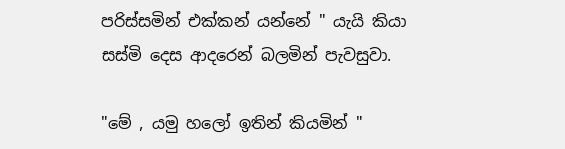පරිස්සමින් එක්කන් යන්නේ " යැයි කියා සස්මි දෙස ආදරෙන් බලමින් පැවසුවා.

"මේ , යමු හලෝ ඉතින් කියමින් "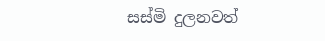සස්මි දුලනවත්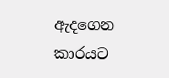ඇදගෙන කාරයට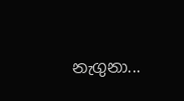නැගුනා...